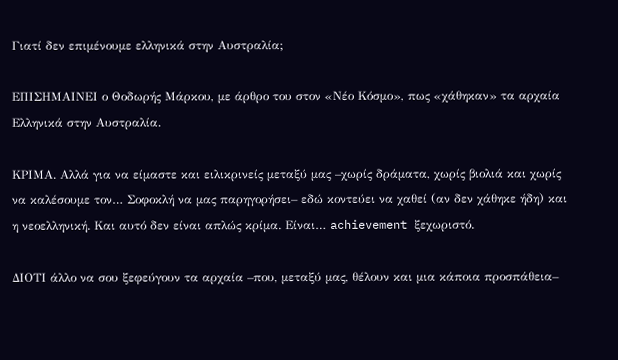Γιατί δεν επιμένουμε ελληνικά στην Αυστραλία;

ΕΠΙΣΗΜΑΙΝΕΙ ο Θοδωρής Μάρκου, με άρθρο του στον «Νέο Κόσμο», πως «χάθηκαν» τα αρχαία Eλληνικά στην Αυστραλία.

ΚΡΙΜΑ. Αλλά για να είμαστε και ειλικρινείς μεταξύ μας –χωρίς δράματα, χωρίς βιολιά και χωρίς να καλέσουμε τον… Σοφοκλή να μας παρηγορήσει– εδώ κοντεύει να χαθεί (αν δεν χάθηκε ήδη) και η νεοελληνική. Και αυτό δεν είναι απλώς κρίμα. Είναι… achievement ξεχωριστό.

ΔΙΟΤΙ άλλο να σου ξεφεύγουν τα αρχαία –που, μεταξύ μας, θέλουν και μια κάποια προσπάθεια–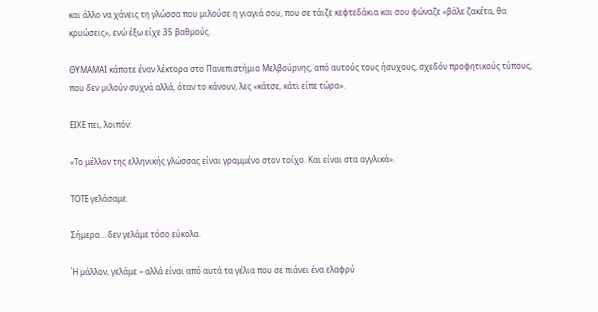και άλλο να χάνεις τη γλώσσα που μιλούσε η γιαγιά σου, που σε τάιζε κεφτεδάκια και σου φώναζε «βάλε ζακέτα, θα κρυώσεις», ενώ έξω είχε 35 βαθμούς.

ΘΥΜΑΜΑΙ κάποτε έναν λέκτορα στο Πανεπιστήμιο Μελβούρνης, από αυτούς τους ήσυχους, σχεδόν προφητικούς τύπους, που δεν μιλούν συχνά αλλά, όταν το κάνουν, λες «κάτσε, κάτι είπε τώρα».

ΕΙΧΕ πει, λοιπόν:

«Το μέλλον της ελληνικής γλώσσας είναι γραμμένο στον τοίχο. Και είναι στα αγγλικά».

ΤΟΤΕ γελάσαμε.

Σήμερα… δεν γελάμε τόσο εύκολα.

Ή μάλλον, γελάμε – αλλά είναι από αυτά τα γέλια που σε πιάνει ένα ελαφρύ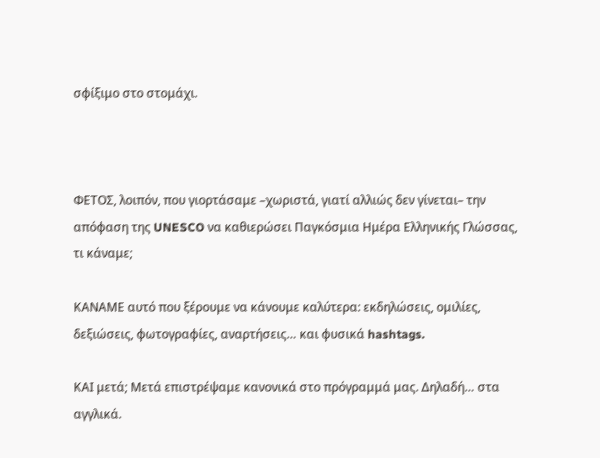σφίξιμο στο στομάχι.



ΦΕΤΟΣ, λοιπόν, που γιορτάσαμε –χωριστά, γιατί αλλιώς δεν γίνεται– την απόφαση της UNESCO να καθιερώσει Παγκόσμια Ημέρα Ελληνικής Γλώσσας, τι κάναμε;

ΚΑΝΑΜΕ αυτό που ξέρουμε να κάνουμε καλύτερα: εκδηλώσεις, ομιλίες, δεξιώσεις, φωτογραφίες, αναρτήσεις… και φυσικά hashtags.

ΚΑΙ μετά; Μετά επιστρέψαμε κανονικά στο πρόγραμμά μας. Δηλαδή… στα αγγλικά.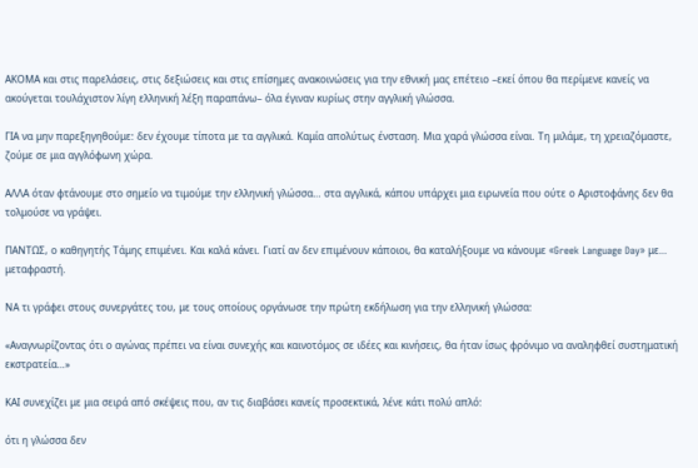ΑΚΟΜΑ και στις παρελάσεις, στις δεξιώσεις και στις επίσημες ανακοινώσεις για την εθνική μας επέτειο –εκεί όπου θα περίμενε κανείς να ακούγεται τουλάχιστον λίγη ελληνική λέξη παραπάνω– όλα έγιναν κυρίως στην αγγλική γλώσσα.

ΓΙΑ να μην παρεξηγηθούμε: δεν έχουμε τίποτα με τα αγγλικά. Καμία απολύτως ένσταση. Μια χαρά γλώσσα είναι. Τη μιλάμε, τη χρειαζόμαστε, ζούμε σε μια αγγλόφωνη χώρα.

ΑΛΛΑ όταν φτάνουμε στο σημείο να τιμούμε την ελληνική γλώσσα… στα αγγλικά, κάπου υπάρχει μια ειρωνεία που ούτε ο Αριστοφάνης δεν θα τολμούσε να γράψει.

ΠΑΝΤΩΣ, ο καθηγητής Τάμης επιμένει. Και καλά κάνει. Γιατί αν δεν επιμένουν κάποιοι, θα καταλήξουμε να κάνουμε «Greek Language Day» με… μεταφραστή.

ΝΑ τι γράφει στους συνεργάτες του, με τους οποίους οργάνωσε την πρώτη εκδήλωση για την ελληνική γλώσσα:

«Αναγνωρίζοντας ότι ο αγώνας πρέπει να είναι συνεχής και καινοτόμος σε ιδέες και κινήσεις, θα ήταν ίσως φρόνιμο να αναληφθεί συστηματική εκστρατεία…»

ΚΑΙ συνεχίζει με μια σειρά από σκέψεις που, αν τις διαβάσει κανείς προσεκτικά, λένε κάτι πολύ απλό:

ότι η γλώσσα δεν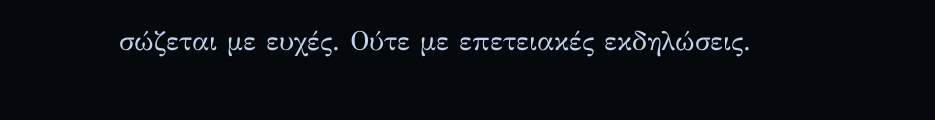σώζεται με ευχές. Ούτε με επετειακές εκδηλώσεις.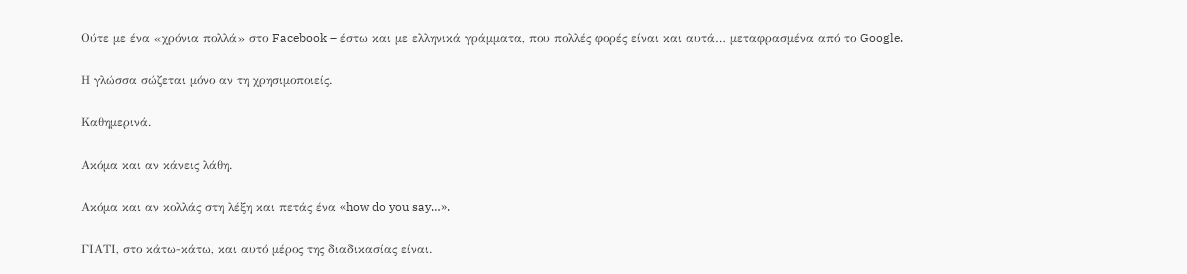Ούτε με ένα «χρόνια πολλά» στο Facebook – έστω και με ελληνικά γράμματα, που πολλές φορές είναι και αυτά… μεταφρασμένα από το Google.

Η γλώσσα σώζεται μόνο αν τη χρησιμοποιείς.

Καθημερινά.

Ακόμα και αν κάνεις λάθη.

Ακόμα και αν κολλάς στη λέξη και πετάς ένα «how do you say…».

ΓΙΑΤΙ, στο κάτω-κάτω, και αυτό μέρος της διαδικασίας είναι.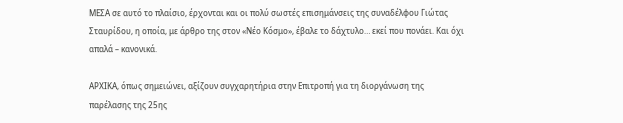ΜΕΣΑ σε αυτό το πλαίσιο, έρχονται και οι πολύ σωστές επισημάνσεις της συναδέλφου Γιώτας Σταυρίδου, η οποία, με άρθρο της στον «Νέο Κόσμο», έβαλε το δάχτυλο… εκεί που πονάει. Και όχι απαλά – κανονικά.

ΑΡΧΙΚΑ, όπως σημειώνει, αξίζουν συγχαρητήρια στην Επιτροπή για τη διοργάνωση της παρέλασης της 25ης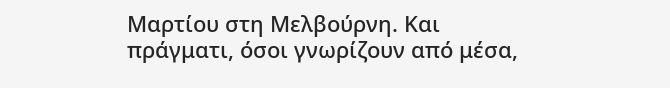Μαρτίου στη Μελβούρνη. Και πράγματι, όσοι γνωρίζουν από μέσα,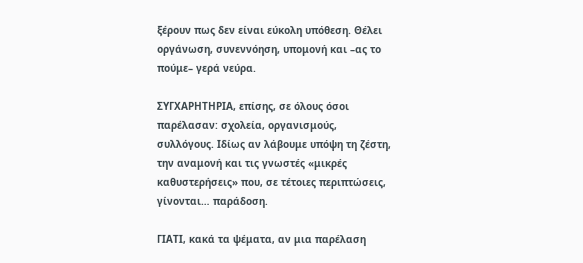ξέρουν πως δεν είναι εύκολη υπόθεση. Θέλει οργάνωση, συνεννόηση, υπομονή και –ας το πούμε– γερά νεύρα.

ΣΥΓΧΑΡΗΤΗΡΙΑ, επίσης, σε όλους όσοι παρέλασαν: σχολεία, οργανισμούς, συλλόγους. Ιδίως αν λάβουμε υπόψη τη ζέστη, την αναμονή και τις γνωστές «μικρές καθυστερήσεις» που, σε τέτοιες περιπτώσεις, γίνονται… παράδοση.

ΓΙΑΤΙ, κακά τα ψέματα, αν μια παρέλαση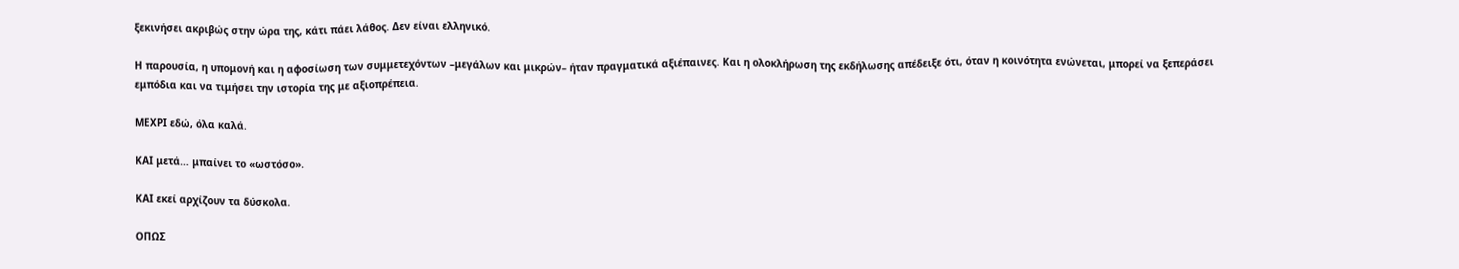ξεκινήσει ακριβώς στην ώρα της, κάτι πάει λάθος. Δεν είναι ελληνικό.

Η παρουσία, η υπομονή και η αφοσίωση των συμμετεχόντων –μεγάλων και μικρών– ήταν πραγματικά αξιέπαινες. Και η ολοκλήρωση της εκδήλωσης απέδειξε ότι, όταν η κοινότητα ενώνεται, μπορεί να ξεπεράσει εμπόδια και να τιμήσει την ιστορία της με αξιοπρέπεια.

ΜΕΧΡΙ εδώ, όλα καλά.

ΚΑΙ μετά… μπαίνει το «ωστόσο».

ΚΑΙ εκεί αρχίζουν τα δύσκολα.

ΟΠΩΣ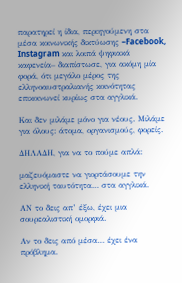παρατηρεί η ίδια, περιηγούμενη στα μέσα κοινωνικής δικτύωσης –Facebook, Instagram και λοιπά ψηφιακά καφενεία– διαπίστωσε, για ακόμη μία φορά, ότι μεγάλο μέρος της ελληνοαυστραλιανής κοινότητας επικοινωνεί κυρίως στα αγγλικά.

Και δεν μιλάμε μόνο για νέους. Μιλάμε για όλους: άτομα, οργανισμούς, φορείς.

ΔΗΛΑΔΗ, για να το πούμε απλά:

μαζευόμαστε να γιορτάσουμε την ελληνική ταυτότητα… στα αγγλικά.

ΑΝ το δεις απ’ έξω, έχει μια σουρεαλιστική ομορφιά.

Αν το δεις από μέσα… έχει ένα πρόβλημα.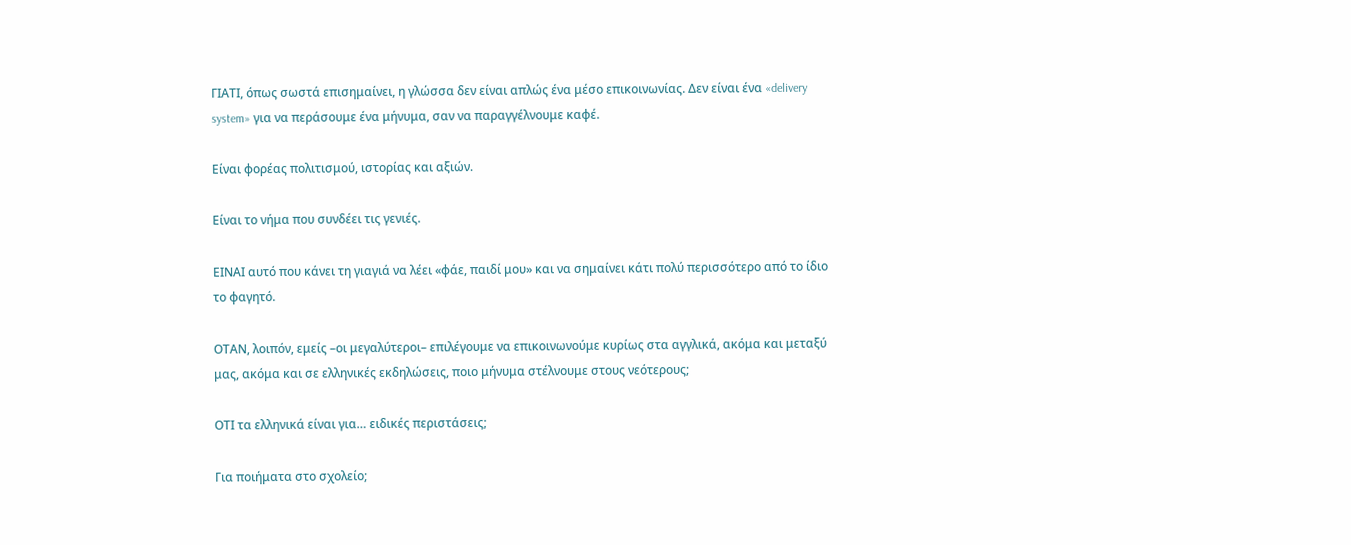ΓΙΑΤΙ, όπως σωστά επισημαίνει, η γλώσσα δεν είναι απλώς ένα μέσο επικοινωνίας. Δεν είναι ένα «delivery system» για να περάσουμε ένα μήνυμα, σαν να παραγγέλνουμε καφέ.

Είναι φορέας πολιτισμού, ιστορίας και αξιών.

Είναι το νήμα που συνδέει τις γενιές.

ΕΙΝΑΙ αυτό που κάνει τη γιαγιά να λέει «φάε, παιδί μου» και να σημαίνει κάτι πολύ περισσότερο από το ίδιο το φαγητό.

ΟΤΑΝ, λοιπόν, εμείς –οι μεγαλύτεροι– επιλέγουμε να επικοινωνούμε κυρίως στα αγγλικά, ακόμα και μεταξύ μας, ακόμα και σε ελληνικές εκδηλώσεις, ποιο μήνυμα στέλνουμε στους νεότερους;

ΟΤΙ τα ελληνικά είναι για… ειδικές περιστάσεις;

Για ποιήματα στο σχολείο;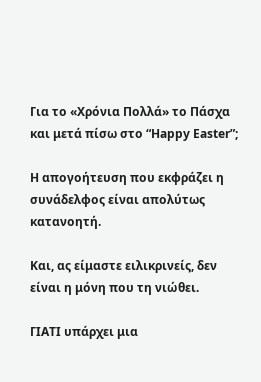Για το «Χρόνια Πολλά» το Πάσχα και μετά πίσω στο “Happy Easter”;

Η απογοήτευση που εκφράζει η συνάδελφος είναι απολύτως κατανοητή.

Και, ας είμαστε ειλικρινείς, δεν είναι η μόνη που τη νιώθει.

ΓΙΑΤΙ υπάρχει μια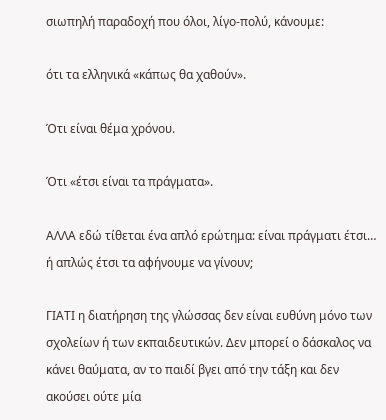σιωπηλή παραδοχή που όλοι, λίγο-πολύ, κάνουμε:

ότι τα ελληνικά «κάπως θα χαθούν».

Ότι είναι θέμα χρόνου.

Ότι «έτσι είναι τα πράγματα».

ΑΛΛΑ εδώ τίθεται ένα απλό ερώτημα: είναι πράγματι έτσι… ή απλώς έτσι τα αφήνουμε να γίνουν;

ΓΙΑΤΙ η διατήρηση της γλώσσας δεν είναι ευθύνη μόνο των σχολείων ή των εκπαιδευτικών. Δεν μπορεί ο δάσκαλος να κάνει θαύματα, αν το παιδί βγει από την τάξη και δεν ακούσει ούτε μία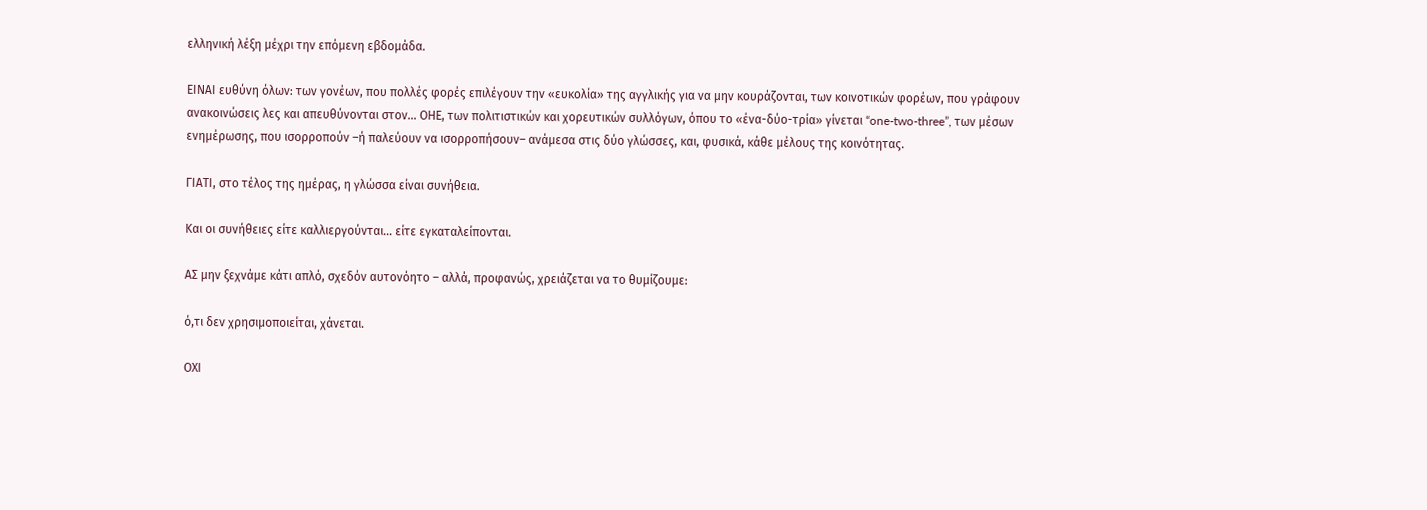ελληνική λέξη μέχρι την επόμενη εβδομάδα.

ΕΙΝΑΙ ευθύνη όλων: των γονέων, που πολλές φορές επιλέγουν την «ευκολία» της αγγλικής για να μην κουράζονται, των κοινοτικών φορέων, που γράφουν ανακοινώσεις λες και απευθύνονται στον… ΟΗΕ, των πολιτιστικών και χορευτικών συλλόγων, όπου το «ένα-δύο-τρία» γίνεται “one-two-three”, των μέσων ενημέρωσης, που ισορροπούν –ή παλεύουν να ισορροπήσουν– ανάμεσα στις δύο γλώσσες, και, φυσικά, κάθε μέλους της κοινότητας.

ΓΙΑΤΙ, στο τέλος της ημέρας, η γλώσσα είναι συνήθεια.

Και οι συνήθειες είτε καλλιεργούνται… είτε εγκαταλείπονται.

ΑΣ μην ξεχνάμε κάτι απλό, σχεδόν αυτονόητο – αλλά, προφανώς, χρειάζεται να το θυμίζουμε:

ό,τι δεν χρησιμοποιείται, χάνεται.

ΟΧΙ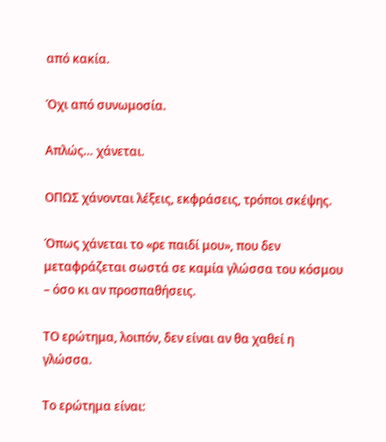από κακία.

Όχι από συνωμοσία.

Απλώς… χάνεται.

ΟΠΩΣ χάνονται λέξεις, εκφράσεις, τρόποι σκέψης.

Όπως χάνεται το «ρε παιδί μου», που δεν μεταφράζεται σωστά σε καμία γλώσσα του κόσμου – όσο κι αν προσπαθήσεις.

ΤΟ ερώτημα, λοιπόν, δεν είναι αν θα χαθεί η γλώσσα.

Το ερώτημα είναι: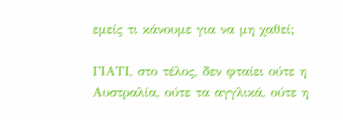εμείς τι κάνουμε για να μη χαθεί;

ΓΙΑΤΙ, στο τέλος, δεν φταίει ούτε η Αυστραλία, ούτε τα αγγλικά, ούτε η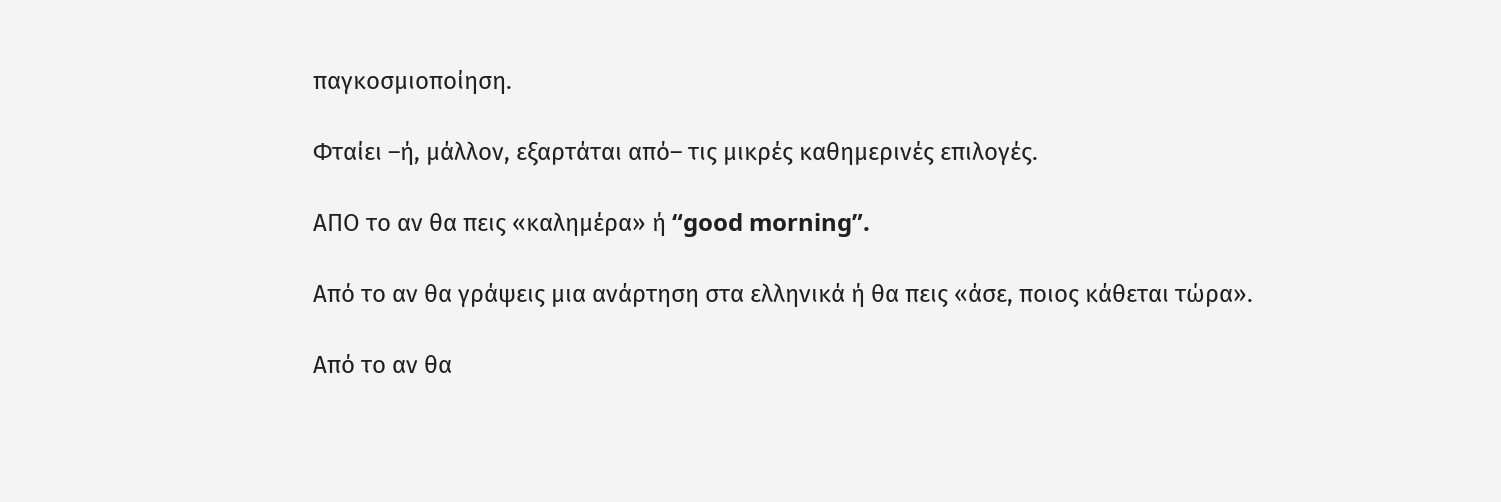παγκοσμιοποίηση.

Φταίει –ή, μάλλον, εξαρτάται από– τις μικρές καθημερινές επιλογές.

ΑΠΟ το αν θα πεις «καλημέρα» ή “good morning”.

Από το αν θα γράψεις μια ανάρτηση στα ελληνικά ή θα πεις «άσε, ποιος κάθεται τώρα».

Από το αν θα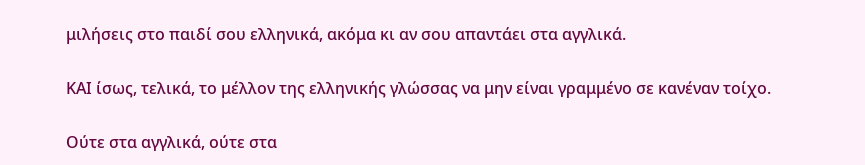μιλήσεις στο παιδί σου ελληνικά, ακόμα κι αν σου απαντάει στα αγγλικά.

ΚΑΙ ίσως, τελικά, το μέλλον της ελληνικής γλώσσας να μην είναι γραμμένο σε κανέναν τοίχο.

Ούτε στα αγγλικά, ούτε στα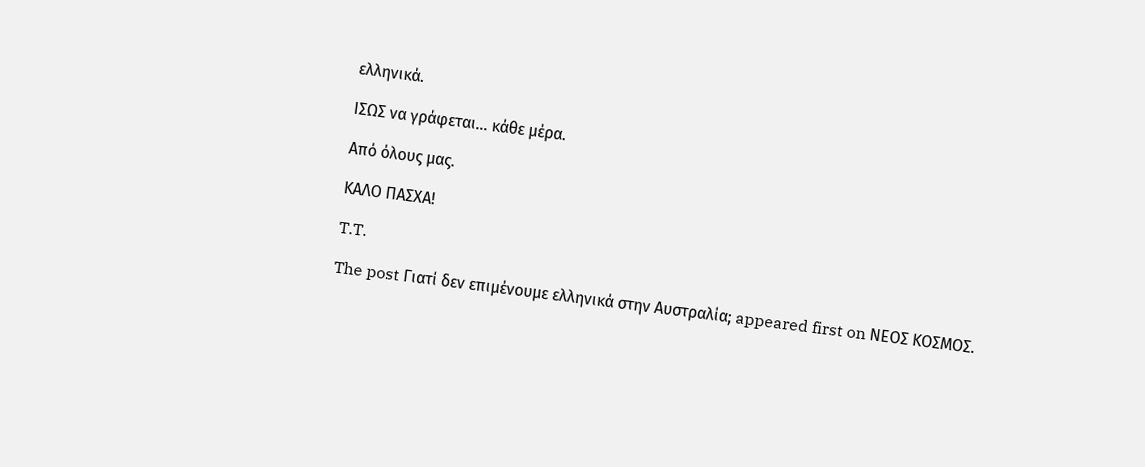ελληνικά.

ΙΣΩΣ να γράφεται… κάθε μέρα.

Από όλους μας.

ΚΑΛΟ ΠΑΣΧΑ!

T.T.

The post Γιατί δεν επιμένουμε ελληνικά στην Αυστραλία; appeared first on ΝΕΟΣ ΚΟΣΜΟΣ.